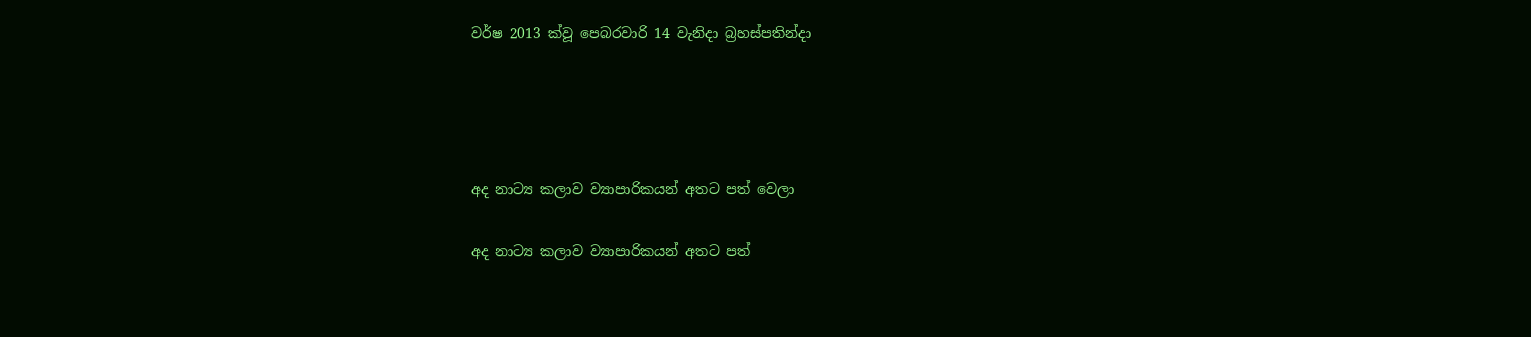වර්ෂ 2013 ක්වූ පෙබරවාරි 14 වැනිදා බ්‍රහස්පතින්දා




අද නාට්‍ය කලාව ව්‍යාපාරිකයන් අතට පත් වෙලා

අද නාට්‍ය කලාව ව්‍යාපාරිකයන් අතට පත්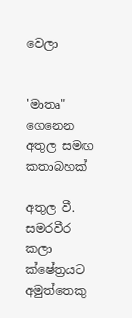වෙලා


'මාතෘ" ගෙනෙන අතුල සමඟ කතාබහක්

අතුල වී. සමරවීර කලා ක්ෂේත්‍රයට අමුත්තෙකු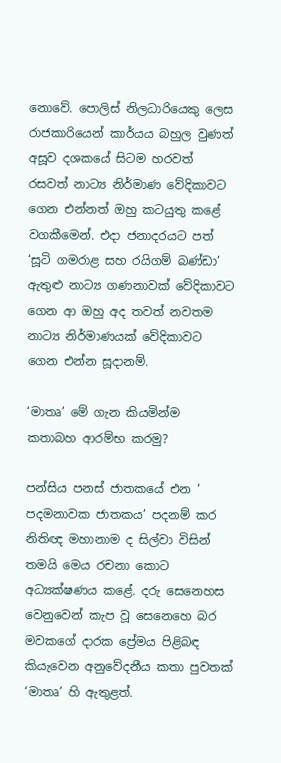නොවේ. පොලිස් නිලධාරියෙකු ලෙස රාජකාරියෙන් කාර්යය බහුල වුණත් අසූව දශකයේ සිටම හරවත් රසවත් නාට්‍ය නිර්මාණ වේදිකාවට ගෙන එන්නත් ඔහු කටයුතු කළේ වගකීමෙන්. එදා ජනාදරයට පත් ‘සූටි ගමරාළ සහ රයිගම් බණ්ඩා’ ඇතුළු නාට්‍ය ගණනාවක් වේදිකාවට ගෙන ආ ඔහු අද තවත් නවතම නාට්‍ය නිර්මාණයක් වේදිකාවට ගෙන එන්න සූදානම්.

‘මාතෘ’ මේ ගැන කියමින්ම කතාබහ ආරම්භ කරමු?

පන්සිය පනස් ජාතකයේ එන ‘ පදමනාවක ජාතකය’ පදනම් කර නිතිඥ මහානාම ද සිල්වා විසින් තමයි මෙය රචනා කොට අධ්‍යක්ෂණය කළේ. දරු සෙනෙහස වෙනුවෙන් කැප වූ සෙනෙහෙ බර මවකගේ දාරක ප්‍රේමය පිළිබඳ කියැවෙන අනුවේදනීය කතා පුවතක් ‘මාතෘ’ හි ඇතුළත්.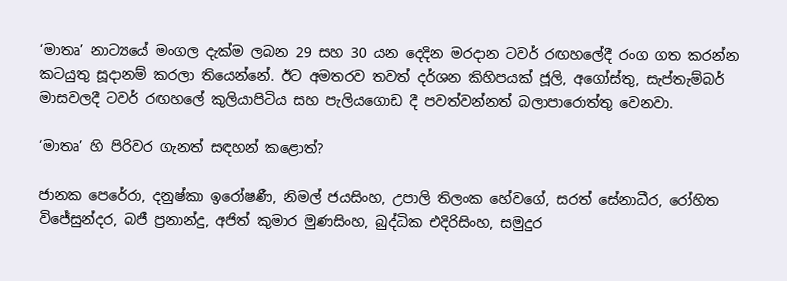‘මාතෘ’ නාට්‍යයේ මංගල දැක්ම ලබන 29 සහ 30 යන දෙදින මරදාන ටවර් රඟහලේදී රංග ගත කරන්න කටයුතු සූදානම් කරලා තියෙන්නේ. ඊට අමතරව තවත් දර්ශන කිහිපයක් ජූලි, අගෝස්තු, සැප්තැම්බර් මාසවලදී ටවර් රඟහලේ කුලියාපිටිය සහ පැලියගොඩ දී පවත්වන්නත් බලාපාරොත්තු වෙනවා.

‘මාතෘ’ හි පිරිවර ගැනත් සඳහන් කළොත්?

ජානක පෙරේරා, දනුෂ්කා ඉරෝෂණී, නිමල් ජයසිංහ, උපාලි තිලංක හේවගේ, සරත් සේනාධීර, රෝහිත විජේසුන්දර, බජී ප්‍රනාන්දු, අජිත් කුමාර මුණසිංහ, බුද්ධික එදිරිසිංහ, සමුදුර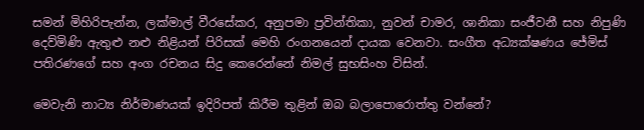සමන් මිහිරිපැන්න, ලක්මාල් වීරසේකර, අනුපමා ප්‍රවින්තිකා, නුවන් චාමර, ශානිකා සංජීවනී සහ නිපුණි දෙව්මිණි ඇතුළු නළු නිළියන් පිරිසක් මෙහි රංගනයෙන් දායක වෙනවා. සංගීත අධ්‍යක්ෂණය ජේමිස් පතිරණගේ සහ අංග රචනය සිදු කෙරෙන්නේ නිමල් සුභසිංහ විසින්.

මෙවැනි නාට්‍ය නිර්මාණයක් ඉදිරිපත් කිරීම තුළින් ඔබ බලාපොරොත්තු වන්නේ?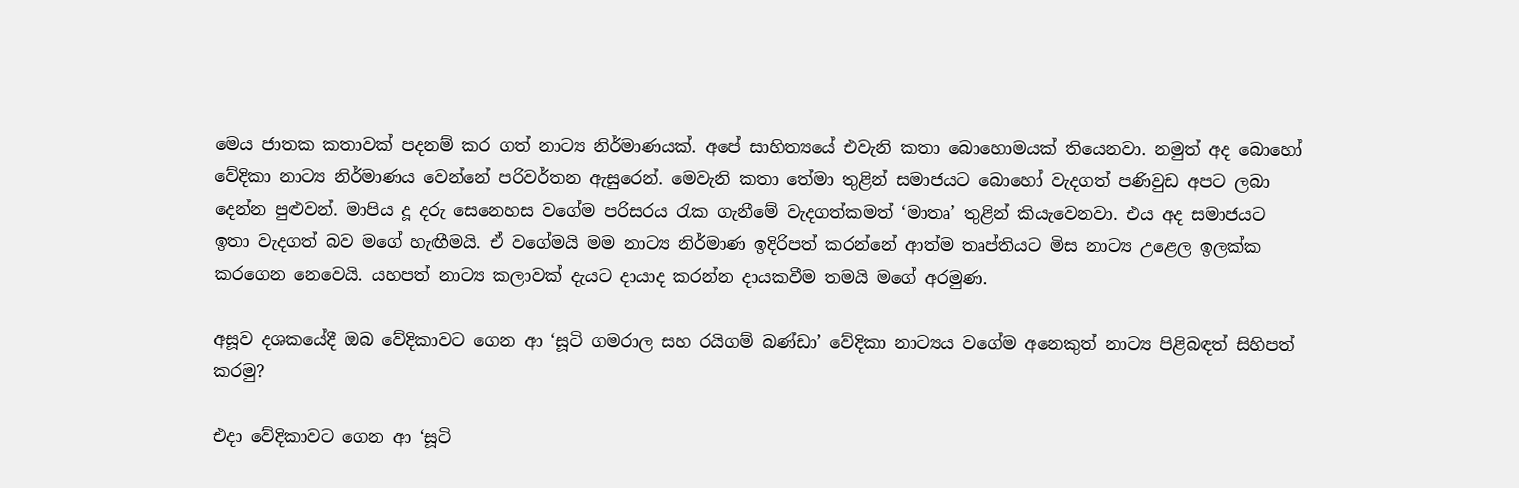මෙය ජාතක කතාවක් පදනම් කර ගත් නාට්‍ය නිර්මාණයක්. අපේ සාහිත්‍යයේ එවැනි කතා බොහොමයක් තියෙනවා. නමුත් අද බොහෝ වේදිකා නාට්‍ය නිර්මාණය වෙන්නේ පරිවර්තන ඇසුරෙන්. මෙවැනි කතා තේමා තුළින් සමාජයට බොහෝ වැදගත් පණිවුඩ අපට ලබා දෙන්න පුළුවන්. මාපිය දූ දරු සෙනෙහස වගේම පරිසරය රැක ගැනීමේ වැදගත්කමත් ‘මාතෘ’ තුළින් කියැවෙනවා. එය අද සමාජයට ඉතා වැදගත් බව මගේ හැඟීමයි. ඒ වගේමයි මම නාට්‍ය නිර්මාණ ඉදිරිපත් කරන්නේ ආත්ම තෘප්තියට මිස නාට්‍ය උළෙල ඉලක්ක කරගෙන නෙවෙයි. යහපත් නාට්‍ය කලාවක් දැයට දායාද කරන්න දායකවීම තමයි මගේ අරමුණ.

අසූව දශකයේදී ඔබ වේදිකාවට ගෙන ආ ‘සූටි ගමරාල සහ රයිගම් බණ්ඩා’ වේදිකා නාට්‍යය වගේම අනෙකුත් නාට්‍ය පිළිබඳත් සිහිපත් කරමු?

එදා වේදිකාවට ගෙන ආ ‘සූටි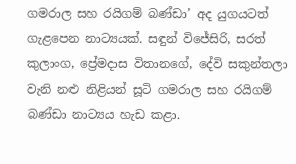ගමරාල සහ රයිගම් බණ්ඩා’ අද යුගයටත් ගැළපෙන නාට්‍යයක්. සඳුන් විජේසිරි, සරත් කුලාංග, ප්‍රේමදාස විතානගේ, දේවි සකුන්තලා වැනි නළු නිළියන් සූටි ගමරාල සහ රයිගම් බණ්ඩා නාට්‍යය හැඩ කළා.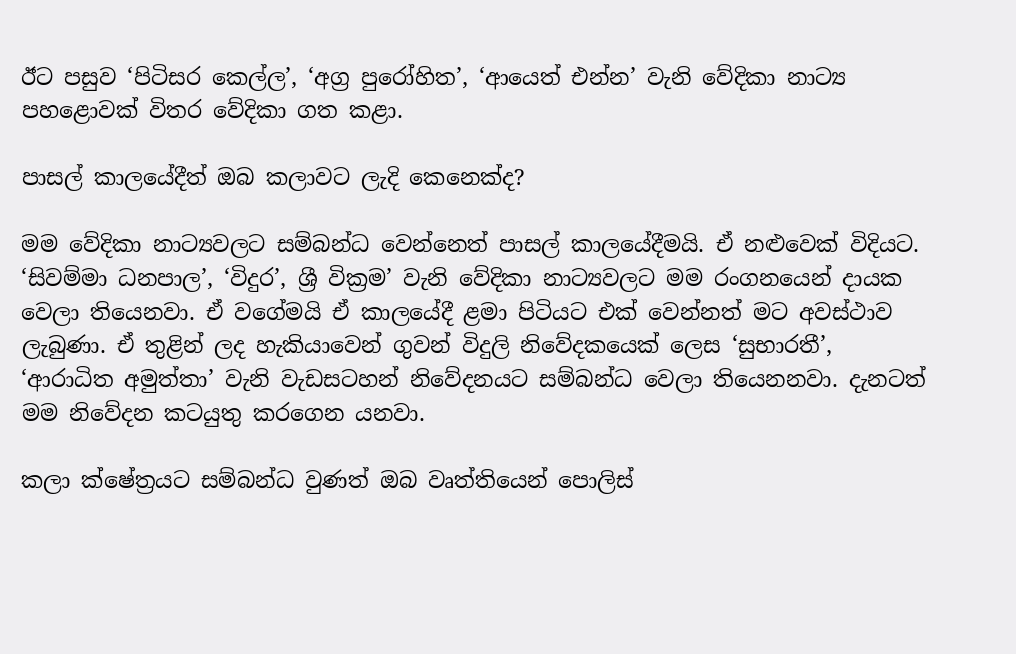ඊට පසුව ‘පිටිසර කෙල්ල’, ‘අග්‍ර පුරෝහිත’, ‘ආයෙත් එන්න’ වැනි වේදිකා නාට්‍ය පහළොවක් විතර වේදිකා ගත කළා.

පාසල් කාලයේදීත් ඔබ කලාවට ලැදි කෙනෙක්ද?

මම වේදිකා නාට්‍යවලට සම්බන්ධ වෙන්නෙත් පාසල් කාලයේදීමයි. ඒ නළුවෙක් විදියට. ‘සිවම්මා ධනපාල’, ‘විදුර’, ශ්‍රී වික්‍රම’ වැනි වේදිකා නාට්‍යවලට මම රංගනයෙන් දායක වෙලා තියෙනවා. ඒ වගේමයි ඒ කාලයේදී ළමා පිටියට එක් වෙන්නත් මට අවස්ථාව ලැබුණා. ඒ තුළින් ලද හැකියාවෙන් ගුවන් විදුලි නිවේදකයෙක් ලෙස ‘සුභාරතී’, ‘ආරාධිත අමුත්තා’ වැනි වැඩසටහන් නිවේදනයට සම්බන්ධ වෙලා තියෙනනවා. දැනටත් මම නිවේදන කටයුතු කරගෙන යනවා.

කලා ක්ෂේත්‍රයට සම්බන්ධ වුණත් ඔබ වෘත්තියෙන් පොලිස්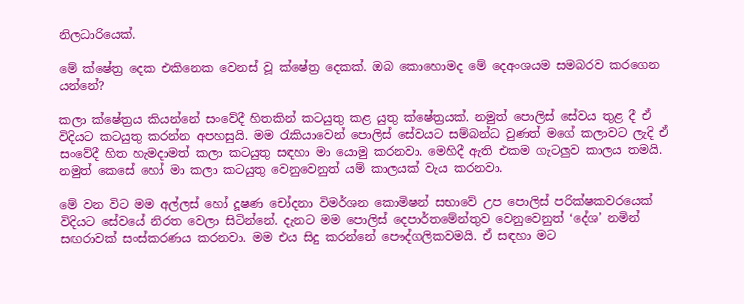නිලධාරියෙක්.

මේ ක්ෂේත්‍ර දෙක එකිනෙක වෙනස් වූ ක්ෂේත්‍ර දෙකක්. ඔබ කොහොමද මේ දෙඅංශයම සමබරව කරගෙන යන්නේ?

කලා ක්ෂේත්‍රය කියන්නේ සංවේදී හිතකින් කටයුතු කළ යුතු ක්ෂේත්‍රයක්. නමුත් පොලිස් සේවය තුළ දී ඒ විදියට කටයුතු කරන්න අපහසුයි. මම රැකියාවෙන් පොලිස් සේවයට සම්බන්ධ වුණත් මගේ කලාවට ලැදි ඒ සංවේදී හිත හැමදාමත් කලා කටයුතු සඳහා මා යොමු කරනවා. මෙහිදී ඇති එකම ගැටලුව කාලය තමයි. නමුත් කෙසේ හෝ මා කලා කටයුතු වෙනුවෙනුත් යම් කාලයක් වැය කරනවා.

මේ වන විට මම අල්ලස් හෝ දූෂණ චෝදනා විමර්ශන කොමිෂන් සභාවේ උප පොලිස් පරික්ෂකවරයෙක් විදියට සේවයේ නිරත වෙලා සිටින්නේ. දැනට මම පොලිස් දෙපාර්තමේන්තුව වෙනුවෙනුත් ‘දේශ’ නමින් සඟරාවක් සංස්කරණය කරනවා. මම එය සිදු කරන්නේ පෞද්ගලිකවමයි. ඒ සඳහා මට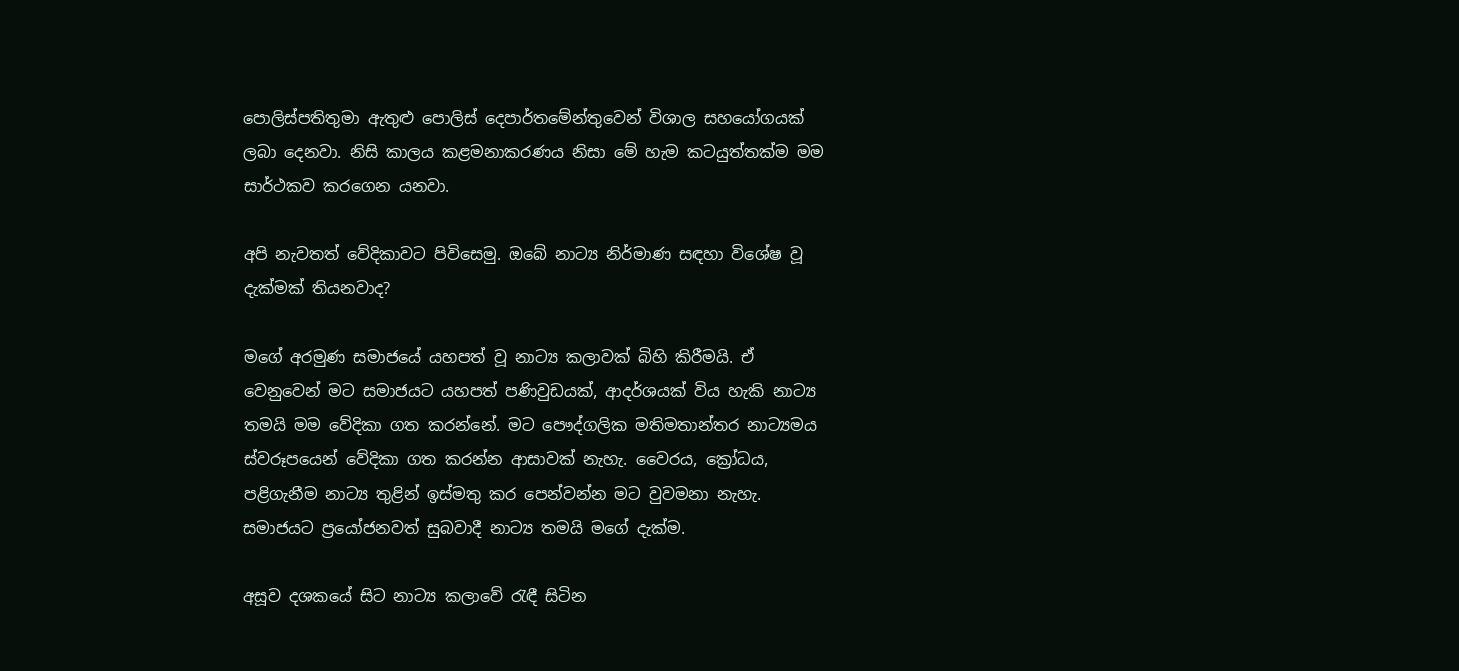පොලිස්පතිතුමා ඇතුළු පොලිස් දෙපාර්තමේන්තුවෙන් විශාල සහයෝගයක් ලබා දෙනවා. නිසි කාලය කළමනාකරණය නිසා මේ හැම කටයුත්තක්ම මම සාර්ථකව කරගෙන යනවා.

අපි නැවතත් වේදිකාවට පිවිසෙමු. ඔබේ නාට්‍ය නිර්මාණ සඳහා විශේෂ වූ දැක්මක් තියනවාද?

මගේ අරමුණ සමාජයේ යහපත් වූ නාට්‍ය කලාවක් බිහි කිරීමයි. ඒ වෙනුවෙන් මට සමාජයට යහපත් පණිවුඩයක්, ආදර්ශයක් විය හැකි නාට්‍ය තමයි මම වේදිකා ගත කරන්නේ. මට පෞද්ගලික මතිමතාන්තර නාට්‍යමය ස්වරූපයෙන් වේදිකා ගත කරන්න ආසාවක් නැහැ. වෛරය, ක්‍රෝධය, පළිගැනීම නාට්‍ය තුළින් ඉස්මතු කර පෙන්වන්න මට වුවමනා නැහැ. සමාජයට ප්‍රයෝජනවත් සුබවාදී නාට්‍ය තමයි මගේ දැක්ම.

අසූව දශකයේ සිට නාට්‍ය කලාවේ රැඳී සිටින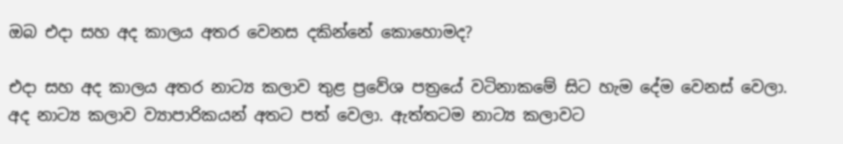ඔබ එදා සහ අද කාලය අතර වෙනස දකින්නේ කොහොමද?

එදා සහ අද කාලය අතර නාට්‍ය කලාව තුළ ප්‍රවේශ පත්‍රයේ වටිනාකමේ සිට හැම දේම වෙනස් වෙලා. අද නාට්‍ය කලාව ව්‍යාපාරිකයන් අතට පත් වෙලා. ඇත්තටම නාට්‍ය කලාවට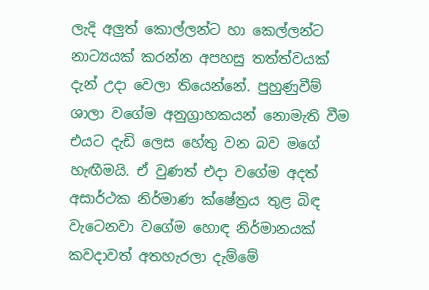ලැදි අලුත් කොල්ලන්ට හා කෙල්ලන්ට නාට්‍යයක් කරන්න අපහසු තත්ත්වයක් දැන් උදා වෙලා තියෙන්නේ. පුහුණුවීම් ශාලා වගේම අනුග්‍රාහකයන් නොමැති වීම එයට දැඩි ලෙස හේතු වන බව මගේ හැඟීමයි. ඒ වුණත් එදා වගේම අදත් අසාර්ථක නිර්මාණ ක්ෂේත්‍රය තුළ බිඳ වැටෙනවා වගේම හොඳ නිර්මානයක් කවදාවත් අතහැරලා දැම්මේ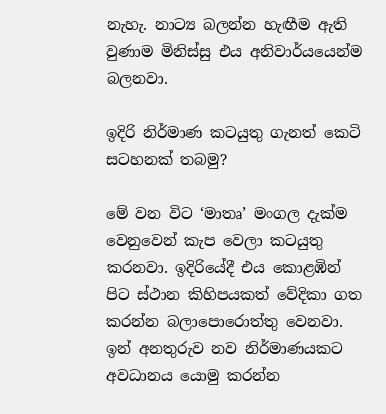නැහැ. නාට්‍ය බලන්න හැඟීම ඇති වුණාම මිනිස්සු එය අනිවාර්යයෙන්ම බලනවා.

ඉදිරි නිර්මාණ කටයුතු ගැනත් කෙටි සටහනක් තබමු?

මේ වන විට ‘මාතෘ’ මංගල දැක්ම වෙනුවෙන් කැප වෙලා කටයුතු කරනවා. ඉදිරියේදී එය කොළඹින් පිට ස්ථාන කිහිපයකත් වේදිකා ගත කරන්න බලාපොරොත්තු වෙනවා. ඉන් අනතුරුව නව නිර්මාණයකට අවධානය යොමු කරන්න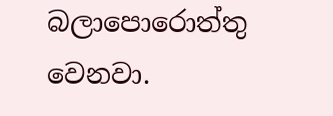බලාපොරොත්තු වෙනවා.